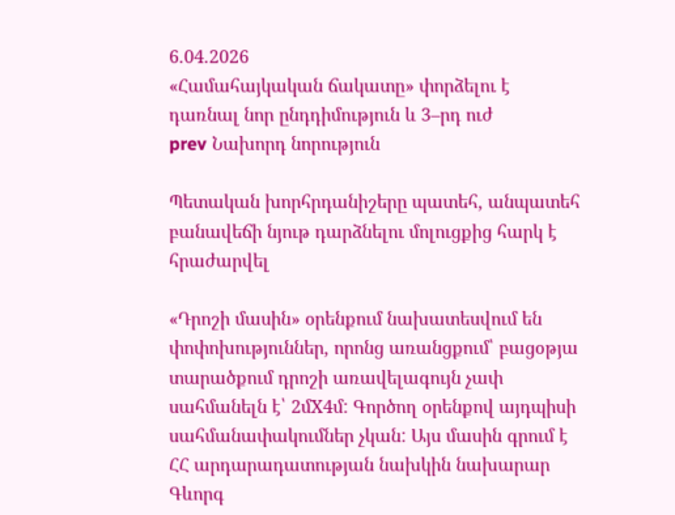6.04.2026
«Համահայկական ճակատը» փորձելու է դառնալ նոր ընդդիմություն և 3–րդ ուժ
prev Նախորդ նորություն

Պետական խորհրդանիշերը պատեհ, անպատեհ բանավեճի նյութ դարձնելու մոլուցքից հարկ է հրաժարվել

«Դրոշի մասին» օրենքում նախատեսվում են փոփոխություններ, որոնց առանցքում՝ բացօթյա տարածքում դրոշի առավելագույն չափ սահմանելն է՝ 2մX4մ: Գործող օրենքով այդպիսի սահմանափակումներ չկան: Այս մասին գրում է ՀՀ արդարադատության նախկին նախարար Գևորգ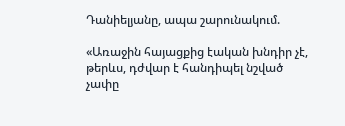Դանիելյանը, ապա շարունակում.

«Առաջին հայացքից էական խնդիր չէ, թերևս, դժվար է հանդիպել նշված չափը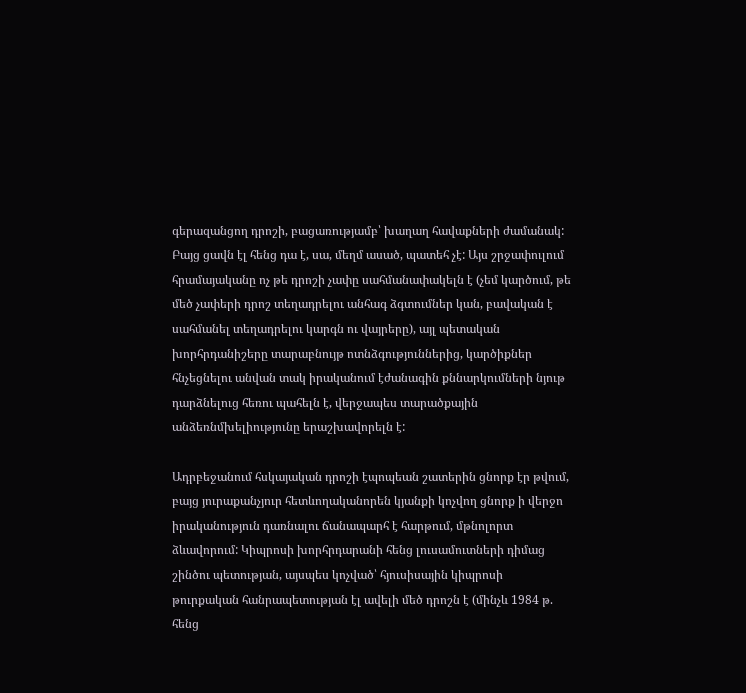գերազանցող դրոշի, բացառությամբ՝ խաղաղ հավաքների ժամանակ: Բայց ցավն էլ հենց դա է, սա, մեղմ ասած, պատեհ չէ: Այս շրջափուլում հրամայականը ոչ թե դրոշի չափը սահմանափակելն է (չեմ կարծում, թե մեծ չափերի դրոշ տեղադրելու անհագ ձգտումներ կան, բավական է սահմանել տեղադրելու կարգն ու վայրերը), այլ պետական խորհրդանիշերը տարաբնույթ ոտնձգություններից, կարծիքներ հնչեցնելու անվան տակ իրականում էժանագին քննարկումների նյութ դարձնելուց հեռու պահելն է, վերջապես տարածքային անձեռնմխելիությունը երաշխավորելն է:

Ադրբեջանում հսկայական դրոշի էպոպեան շատերին ցնորք էր թվում, բայց յուրաքանչյուր հետևողականորեն կյանքի կոչվող ցնորք ի վերջո իրականություն դառնալու ճանապարհ է հարթում, մթնոլորտ ձևավորում: Կիպրոսի խորհրդարանի հենց լուսամուտների դիմաց շինծու պետության, այսպես կոչված՝ հյուսիսային կիպրոսի թուրքական հանրապետության էլ ավելի մեծ դրոշն է (մինչև 1984 թ. հենց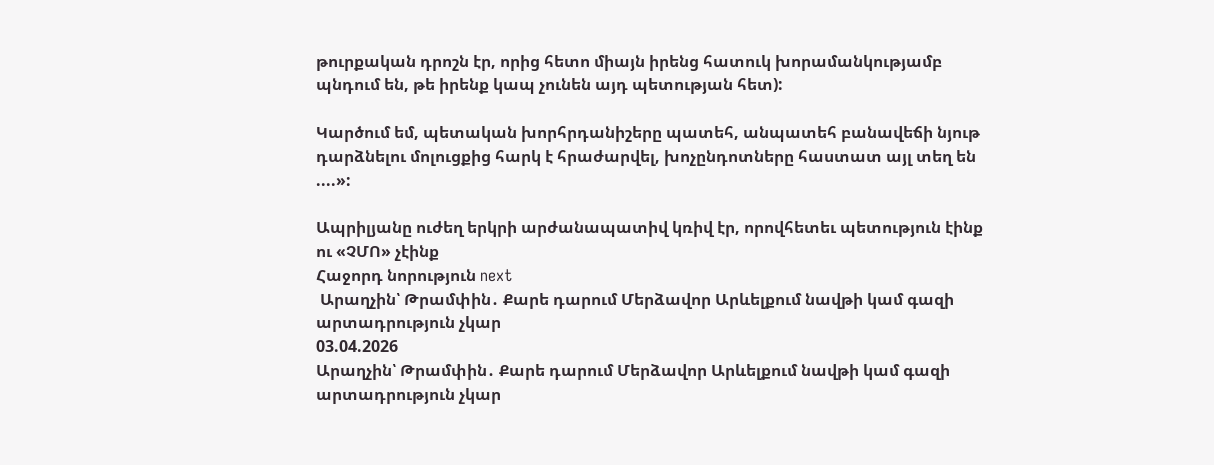թուրքական դրոշն էր, որից հետո միայն իրենց հատուկ խորամանկությամբ պնդում են, թե իրենք կապ չունեն այդ պետության հետ):

Կարծում եմ, պետական խորհրդանիշերը պատեհ, անպատեհ բանավեճի նյութ դարձնելու մոլուցքից հարկ է հրաժարվել, խոչընդոտները հաստատ այլ տեղ են ....»:

Ապրիլյանը ուժեղ երկրի արժանապատիվ կռիվ էր, որովհետեւ պետություն էինք ու «ՉՄՈ» չէինք
Հաջորդ նորություն next
 Արաղչին՝ Թրամփին․ Քարե դարում Մերձավոր Արևելքում նավթի կամ գազի արտադրություն չկար
03.04.2026
Արաղչին՝ Թրամփին․ Քարե դարում Մերձավոր Արևելքում նավթի կամ գազի արտադրություն չկար